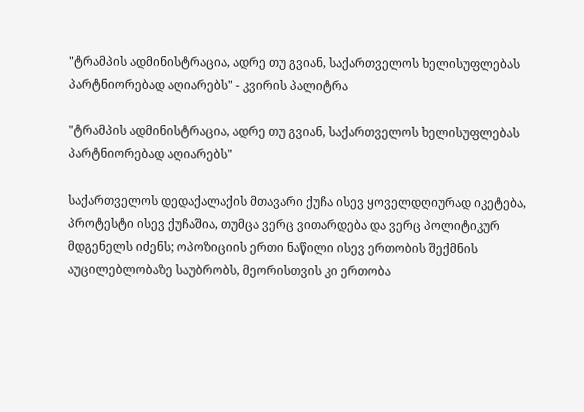"ტრამპის ადმინისტრაცია, ადრე თუ გვიან, საქართველოს ხელისუფლებას პარტნიორებად აღიარებს" - კვირის პალიტრა

"ტრამპის ადმინისტრაცია, ადრე თუ გვიან, საქართველოს ხელისუფლებას პარტნიორებად აღიარებს"

საქართველოს დედაქალაქის მთავარი ქუჩა ისევ ყოველდღიურად იკეტება, პროტესტი ისევ ქუჩაშია, თუმცა ვერც ვითარდება და ვერც პოლიტიკურ მდგენელს იძენს; ოპოზიციის ერთი ნაწილი ისევ ერთობის შექმნის აუცილებლობაზე საუბრობს, მეორისთვის კი ერთობა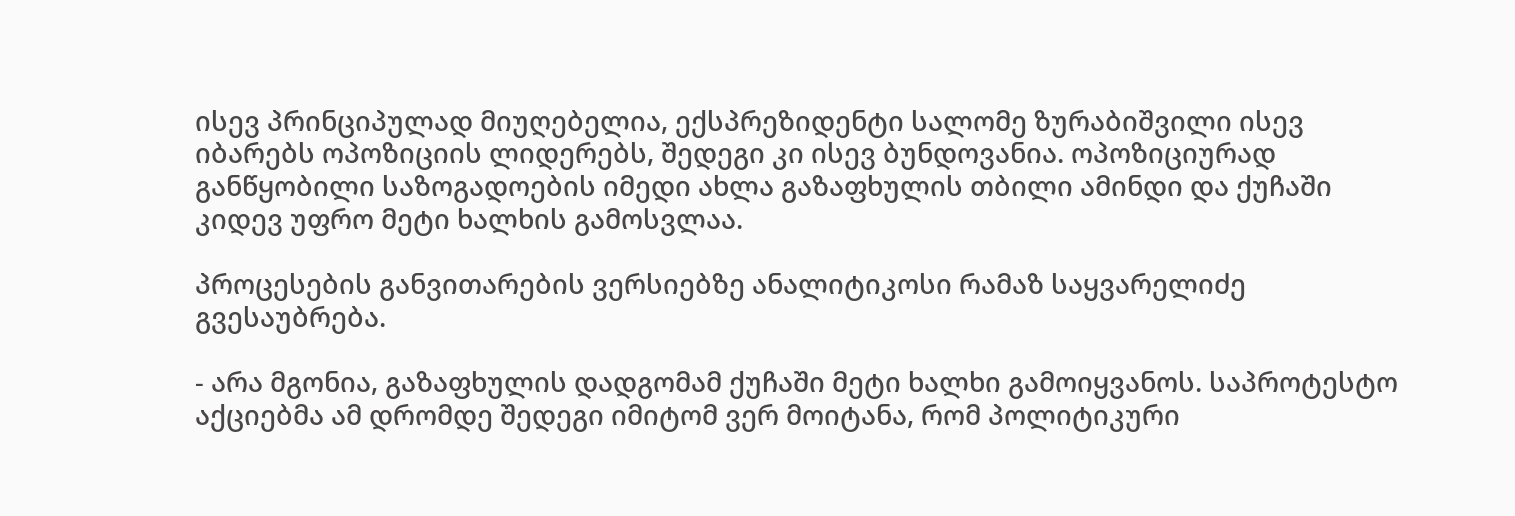ისევ პრინციპულად მიუღებელია, ექსპრეზიდენტი სალომე ზურაბიშვილი ისევ იბარებს ოპოზიციის ლიდერებს, შედეგი კი ისევ ბუნდოვანია. ოპოზიციურად განწყობილი საზოგადოების იმედი ახლა გაზაფხულის თბილი ამინდი და ქუჩაში კიდევ უფრო მეტი ხალხის გამოსვლაა.

პროცესების განვითარების ვერსიებზე ანალიტიკოსი რამაზ საყვარელიძე გვესაუბრება.

- არა მგონია, გაზაფხულის დადგომამ ქუჩაში მეტი ხალხი გამოიყვანოს. საპროტესტო აქციებმა ამ დრომდე შედეგი იმიტომ ვერ მოიტანა, რომ პოლიტიკური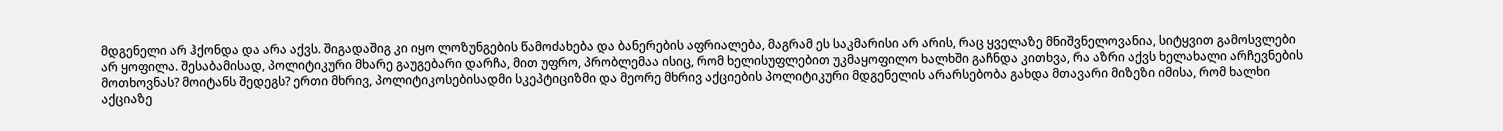მდგენელი არ ჰქონდა და არა აქვს. შიგადაშიგ კი იყო ლოზუნგების წამოძახება და ბანერების აფრიალება, მაგრამ ეს საკმარისი არ არის, რაც ყველაზე მნიშვნელოვანია, სიტყვით გამოსვლები არ ყოფილა. შესაბამისად, პოლიტიკური მხარე გაუგებარი დარჩა, მით უფრო, პრობლემაა ისიც, რომ ხელისუფლებით უკმაყოფილო ხალხში გაჩნდა კითხვა, რა აზრი აქვს ხელახალი არჩევნების მოთხოვნას? მოიტანს შედეგს? ერთი მხრივ, პოლიტიკოსებისადმი სკეპტიციზმი და მეორე მხრივ აქციების პოლიტიკური მდგენელის არარსებობა გახდა მთავარი მიზეზი იმისა, რომ ხალხი აქციაზე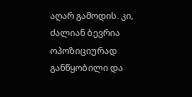აღარ გამოდის. კი, ძალიან ბევრია ოპოზიციურად განწყობილი და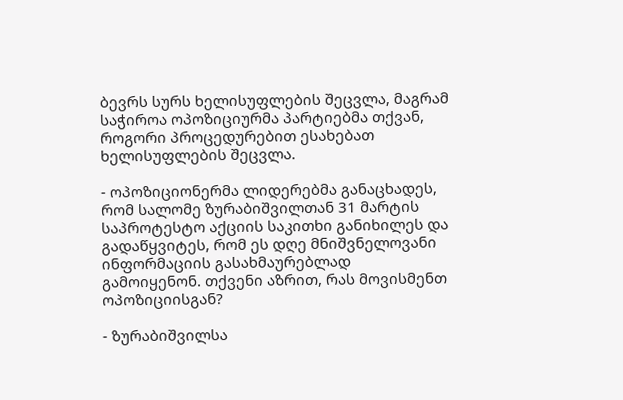ბევრს სურს ხელისუფლების შეცვლა, მაგრამ საჭიროა ოპოზიციურმა პარტიებმა თქვან, როგორი პროცედურებით ესახებათ ხელისუფლების შეცვლა.

- ოპოზიციონერმა ლიდერებმა განაცხადეს, რომ სალომე ზურაბიშვილთან 31 მარტის საპროტესტო აქციის საკითხი განიხილეს და გადაწყვიტეს, რომ ეს დღე მნიშვნელოვანი ინფორმაციის გასახმაურებლად გამოიყენონ. თქვენი აზრით, რას მოვისმენთ ოპოზიციისგან?

- ზურაბიშვილსა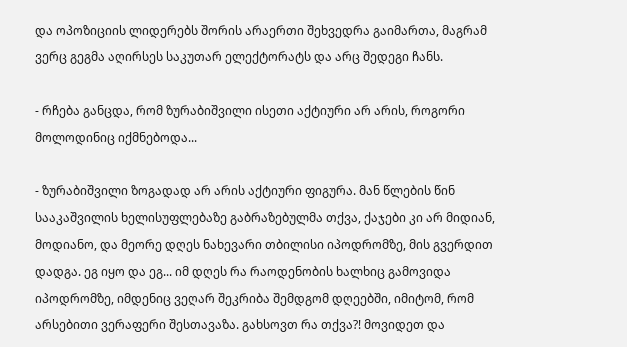და ოპოზიციის ლიდერებს შორის არაერთი შეხვედრა გაიმართა, მაგრამ ვერც გეგმა აღირსეს საკუთარ ელექტორატს და არც შედეგი ჩანს.

- რჩება განცდა, რომ ზურაბიშვილი ისეთი აქტიური არ არის, როგორი მოლოდინიც იქმნებოდა...

- ზურაბიშვილი ზოგადად არ არის აქტიური ფიგურა. მან წლების წინ სააკაშვილის ხელისუფლებაზე გაბრაზებულმა თქვა, ქაჯები კი არ მიდიან, მოდიანო, და მეორე დღეს ნახევარი თბილისი იპოდრომზე, მის გვერდით დადგა. ეგ იყო და ეგ... იმ დღეს რა რაოდენობის ხალხიც გამოვიდა იპოდრომზე, იმდენიც ვეღარ შეკრიბა შემდგომ დღეებში, იმიტომ, რომ არსებითი ვერაფერი შესთავაზა. გახსოვთ რა თქვა?! მოვიდეთ და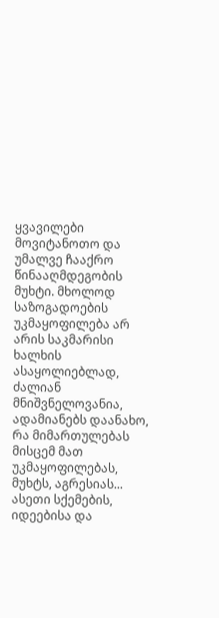ყვავილები მოვიტანოთო და უმალვე ჩააქრო წინააღმდეგობის მუხტი. მხოლოდ საზოგადოების უკმაყოფილება არ არის საკმარისი ხალხის ასაყოლიებლად, ძალიან მნიშვნელოვანია, ადამიანებს დაანახო, რა მიმართულებას მისცემ მათ უკმაყოფილებას, მუხტს, აგრესიას... ასეთი სქემების, იდეებისა და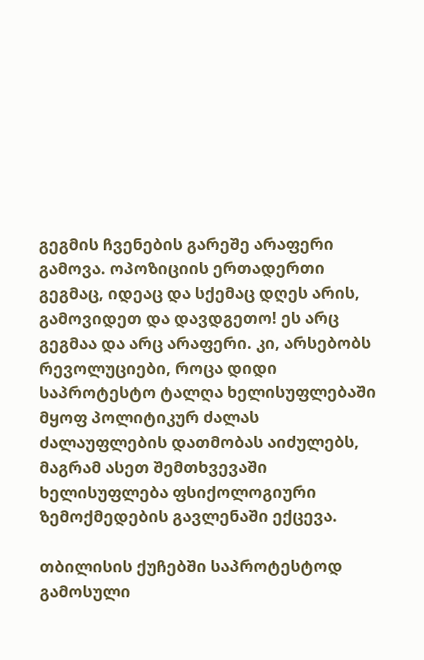გეგმის ჩვენების გარეშე არაფერი გამოვა. ოპოზიციის ერთადერთი გეგმაც, იდეაც და სქემაც დღეს არის, გამოვიდეთ და დავდგეთო! ეს არც გეგმაა და არც არაფერი. კი, არსებობს რევოლუციები, როცა დიდი საპროტესტო ტალღა ხელისუფლებაში მყოფ პოლიტიკურ ძალას ძალაუფლების დათმობას აიძულებს, მაგრამ ასეთ შემთხვევაში ხელისუფლება ფსიქოლოგიური ზემოქმედების გავლენაში ექცევა.

თბილისის ქუჩებში საპროტესტოდ გამოსული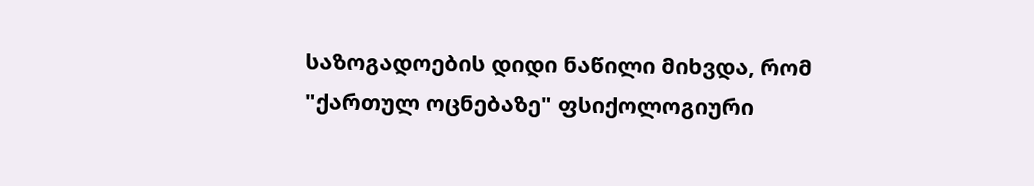საზოგადოების დიდი ნაწილი მიხვდა, რომ "ქართულ ოცნებაზე" ფსიქოლოგიური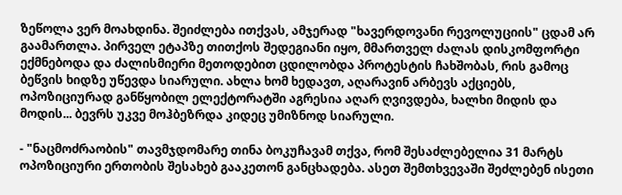ზეწოლა ვერ მოახდინა. შეიძლება ითქვას, ამჯერად "ხავერდოვანი რევოლუციის" ცდამ არ გაამართლა. პირველ ეტაპზე თითქოს შედეგიანი იყო, მმართველ ძალას დისკომფორტი ექმნებოდა და ძალისმიერი მეთოდებით ცდილობდა პროტესტის ჩახშობას, რის გამოც ბეწვის ხიდზე უწევდა სიარული. ახლა ხომ ხედავთ, აღარავინ არბევს აქციებს, ოპოზიციურად განწყობილ ელექტორატში აგრესია აღარ ღვივდება, ხალხი მიდის და მოდის... ბევრს უკვე მოჰბეზრდა კიდეც უმიზნოდ სიარული.

- "ნაცმოძრაობის" თავმჯდომარე თინა ბოკუჩავამ თქვა, რომ შესაძლებელია 31 მარტს ოპოზიციური ერთობის შესახებ გააკეთონ განცხადება. ასეთ შემთხვევაში შეძლებენ ისეთი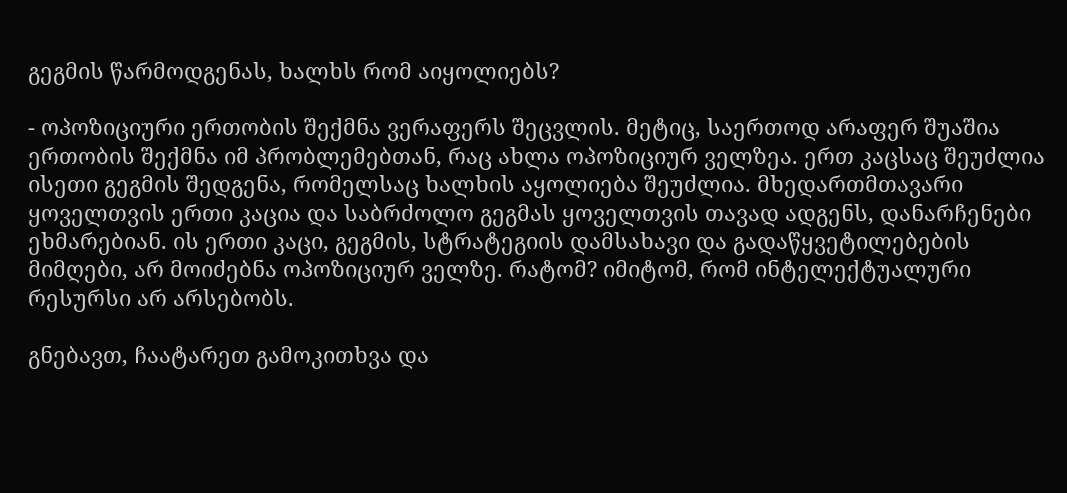გეგმის წარმოდგენას, ხალხს რომ აიყოლიებს?

- ოპოზიციური ერთობის შექმნა ვერაფერს შეცვლის. მეტიც, საერთოდ არაფერ შუაშია ერთობის შექმნა იმ პრობლემებთან, რაც ახლა ოპოზიციურ ველზეა. ერთ კაცსაც შეუძლია ისეთი გეგმის შედგენა, რომელსაც ხალხის აყოლიება შეუძლია. მხედართმთავარი ყოველთვის ერთი კაცია და საბრძოლო გეგმას ყოველთვის თავად ადგენს, დანარჩენები ეხმარებიან. ის ერთი კაცი, გეგმის, სტრატეგიის დამსახავი და გადაწყვეტილებების მიმღები, არ მოიძებნა ოპოზიციურ ველზე. რატომ? იმიტომ, რომ ინტელექტუალური რესურსი არ არსებობს.

გნებავთ, ჩაატარეთ გამოკითხვა და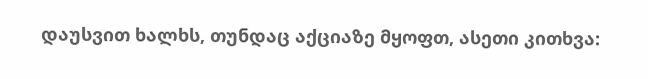დაუსვით ხალხს, თუნდაც აქციაზე მყოფთ, ასეთი კითხვა: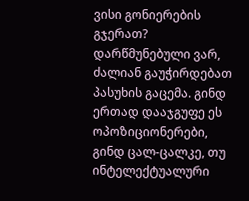ვისი გონიერების გჯერათ? დარწმუნებული ვარ, ძალიან გაუჭირდებათ პასუხის გაცემა. გინდ ერთად დააჯგუფე ეს ოპოზიციონერები, გინდ ცალ-ცალკე, თუ ინტელექტუალური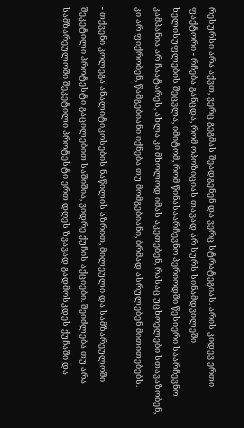რესურსი არა აქვთ, ვერც გეგმას შეადგენენ და ვერც სტრატეგიას. არის კიდევ ერთი ფაქტორი - რჩება განცდა, რომ ოპოზიციას თავად არ სურს სინამდვილეში ხელისუფლების შეცვლა, იმიტომ, რომ წინასაარჩევნო პერიოდში წესიერი საარჩევნო კამპანია არ ჩაატარეს, ახლა კი მხოლოდ იმას აკეთებენ, რასაც უცხოელები სთავაზობენ, კი არ ფიქრობენ, წამგებიანი იქნება თუ მომგებიანი, ბრმად ასრულებენ მითითებებს.

- თქვენი კოლეგა ანალიტიკოსების ნაწილის აზრით, მილეული და სამზარეულოში შეკეტილი პროტესტი გაცილებით საშიშია, ვიდრე ქუჩის აქციები. შეიძლება თუ არა სამზარეულოში შეკეტილი პროტესტი ერთ დღეს ზვავად გადმოსკდეს ქუჩაში და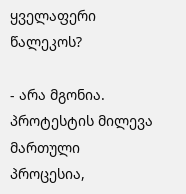ყველაფერი წალეკოს?

- არა მგონია. პროტესტის მილევა მართული პროცესია,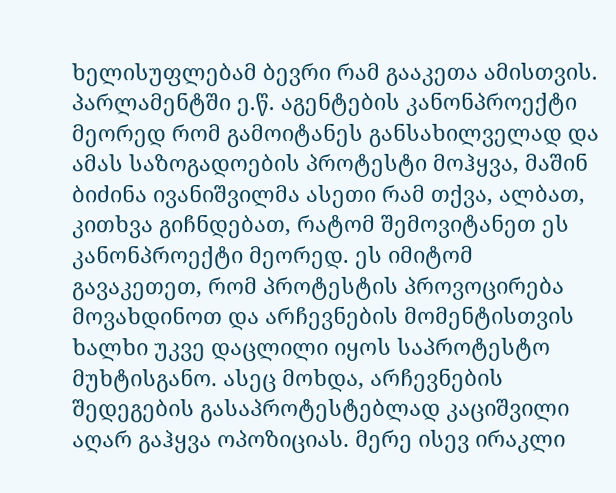ხელისუფლებამ ბევრი რამ გააკეთა ამისთვის. პარლამენტში ე.წ. აგენტების კანონპროექტი მეორედ რომ გამოიტანეს განსახილველად და ამას საზოგადოების პროტესტი მოჰყვა, მაშინ ბიძინა ივანიშვილმა ასეთი რამ თქვა, ალბათ, კითხვა გიჩნდებათ, რატომ შემოვიტანეთ ეს კანონპროექტი მეორედ. ეს იმიტომ გავაკეთეთ, რომ პროტესტის პროვოცირება მოვახდინოთ და არჩევნების მომენტისთვის ხალხი უკვე დაცლილი იყოს საპროტესტო მუხტისგანო. ასეც მოხდა, არჩევნების შედეგების გასაპროტესტებლად კაციშვილი აღარ გაჰყვა ოპოზიციას. მერე ისევ ირაკლი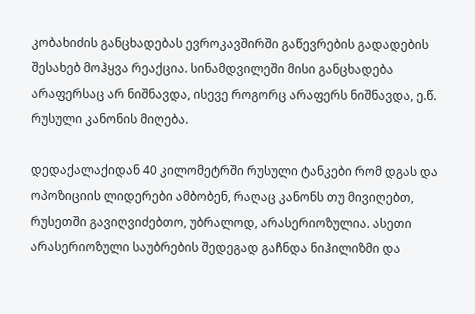კობახიძის განცხადებას ევროკავშირში გაწევრების გადადების შესახებ მოჰყვა რეაქცია. სინამდვილეში მისი განცხადება არაფერსაც არ ნიშნავდა, ისევე როგორც არაფერს ნიშნავდა, ე.წ. რუსული კანონის მიღება.

დედაქალაქიდან 40 კილომეტრში რუსული ტანკები რომ დგას და ოპოზიციის ლიდერები ამბობენ, რაღაც კანონს თუ მივიღებთ, რუსეთში გავიღვიძებთო, უბრალოდ, არასერიოზულია. ასეთი არასერიოზული საუბრების შედეგად გაჩნდა ნიჰილიზმი და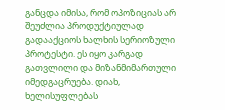განცდა იმისა, რომ ოპოზიციას არ შეუძლია პროდუქტიულად გადააქციოს ხალხის სერიოზული პროტესტი. ეს იყო კარგად გათვლილი და მიზანმიმართული იმედგაცრუება. დიახ, ხელისუფლებას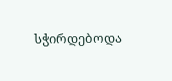სჭირდებოდა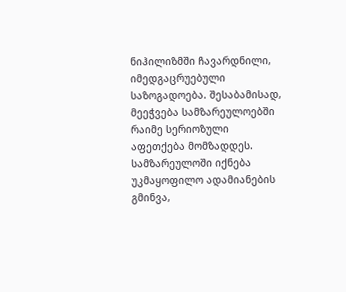ნიჰილიზმში ჩავარდნილი, იმედგაცრუებული საზოგადოება. შესაბამისად, მეეჭვება სამზარეულოებში რაიმე სერიოზული აფეთქება მომზადდეს. სამზარეულოში იქნება უკმაყოფილო ადამიანების გმინვა,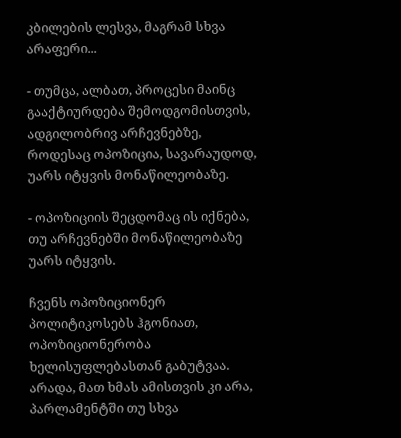კბილების ლესვა, მაგრამ სხვა არაფერი...

- თუმცა, ალბათ, პროცესი მაინც გააქტიურდება შემოდგომისთვის, ადგილობრივ არჩევნებზე, როდესაც ოპოზიცია, სავარაუდოდ, უარს იტყვის მონაწილეობაზე.

- ოპოზიციის შეცდომაც ის იქნება, თუ არჩევნებში მონაწილეობაზე უარს იტყვის.

ჩვენს ოპოზიციონერ პოლიტიკოსებს ჰგონიათ, ოპოზიციონერობა ხელისუფლებასთან გაბუტვაა. არადა, მათ ხმას ამისთვის კი არა, პარლამენტში თუ სხვა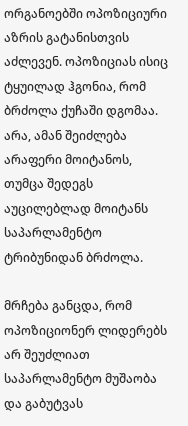ორგანოებში ოპოზიციური აზრის გატანისთვის აძლევენ. ოპოზიციას ისიც ტყუილად ჰგონია, რომ ბრძოლა ქუჩაში დგომაა. არა, ამან შეიძლება არაფერი მოიტანოს, თუმცა შედეგს აუცილებლად მოიტანს საპარლამენტო ტრიბუნიდან ბრძოლა.

მრჩება განცდა, რომ ოპოზიციონერ ლიდერებს არ შეუძლიათ საპარლამენტო მუშაობა და გაბუტვას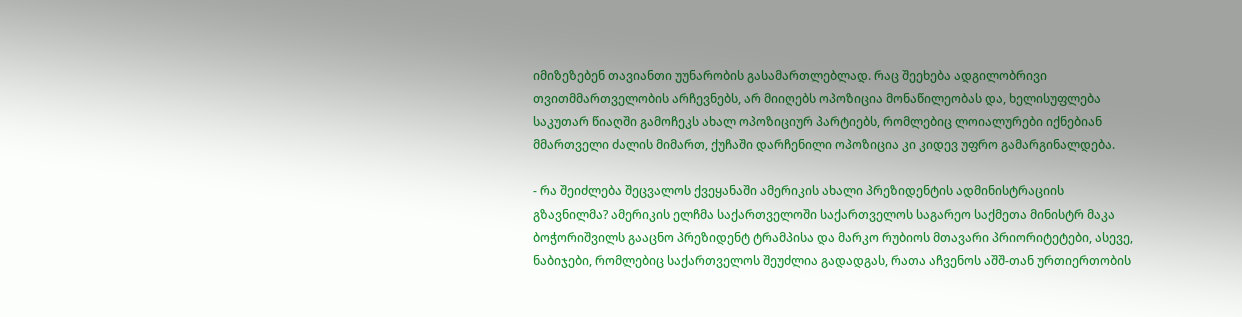იმიზეზებენ თავიანთი უუნარობის გასამართლებლად. რაც შეეხება ადგილობრივი თვითმმართველობის არჩევნებს, არ მიიღებს ოპოზიცია მონაწილეობას და, ხელისუფლება საკუთარ წიაღში გამოჩეკს ახალ ოპოზიციურ პარტიებს, რომლებიც ლოიალურები იქნებიან მმართველი ძალის მიმართ, ქუჩაში დარჩენილი ოპოზიცია კი კიდევ უფრო გამარგინალდება.

- რა შეიძლება შეცვალოს ქვეყანაში ამერიკის ახალი პრეზიდენტის ადმინისტრაციის გზავნილმა? ამერიკის ელჩმა საქართველოში საქართველოს საგარეო საქმეთა მინისტრ მაკა ბოჭორიშვილს გააცნო პრეზიდენტ ტრამპისა და მარკო რუბიოს მთავარი პრიორიტეტები, ასევე, ნაბიჯები, რომლებიც საქართველოს შეუძლია გადადგას, რათა აჩვენოს აშშ-თან ურთიერთობის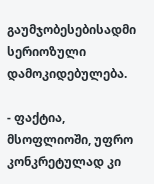გაუმჯობესებისადმი სერიოზული დამოკიდებულება.

- ფაქტია, მსოფლიოში, უფრო კონკრეტულად კი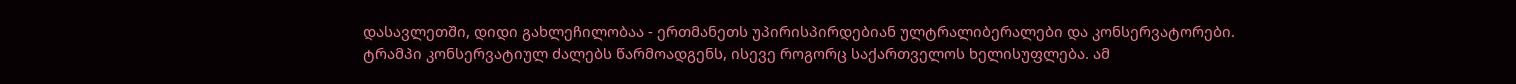დასავლეთში, დიდი გახლეჩილობაა - ერთმანეთს უპირისპირდებიან ულტრალიბერალები და კონსერვატორები. ტრამპი კონსერვატიულ ძალებს წარმოადგენს, ისევე როგორც საქართველოს ხელისუფლება. ამ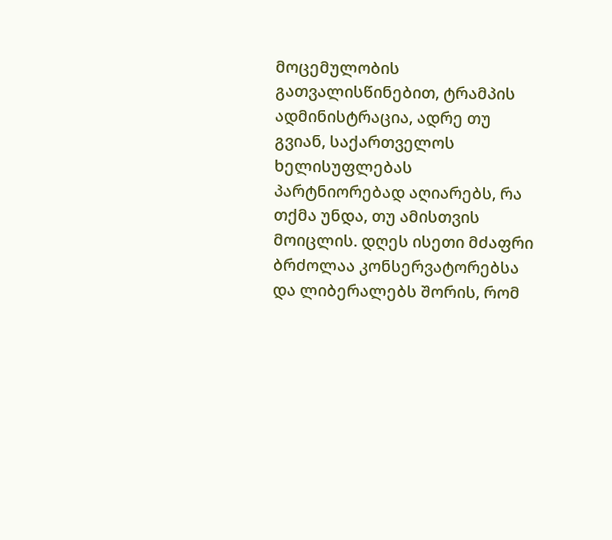მოცემულობის გათვალისწინებით, ტრამპის ადმინისტრაცია, ადრე თუ გვიან, საქართველოს ხელისუფლებას პარტნიორებად აღიარებს, რა თქმა უნდა, თუ ამისთვის მოიცლის. დღეს ისეთი მძაფრი ბრძოლაა კონსერვატორებსა და ლიბერალებს შორის, რომ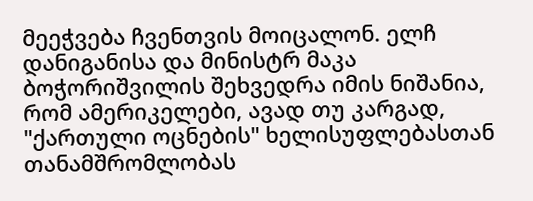მეეჭვება ჩვენთვის მოიცალონ. ელჩ დანიგანისა და მინისტრ მაკა ბოჭორიშვილის შეხვედრა იმის ნიშანია, რომ ამერიკელები, ავად თუ კარგად, "ქართული ოცნების" ხელისუფლებასთან თანამშრომლობას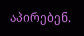აპირებენ.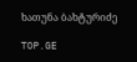ხათუნა ბახტურიძე

TOP.GE